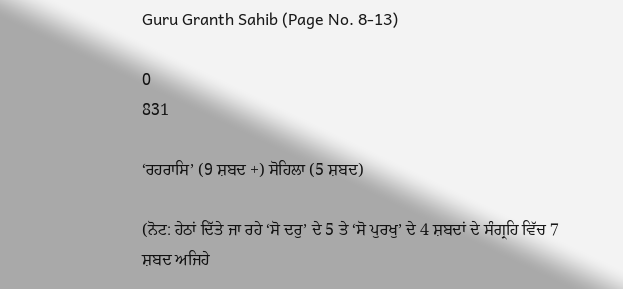Guru Granth Sahib (Page No. 8-13)

0
831

‘ਰਹਰਾਸਿ’ (9 ਸ਼ਬਦ +) ਸੋਹਿਲਾ (5 ਸ਼ਬਦ)

(ਨੋਟ: ਹੇਠਾਂ ਦਿੱਤੇ ਜਾ ਰਹੇ ‘ਸੋ ਦਰੁ’ ਦੇ 5 ਤੇ ‘ਸੋ ਪੁਰਖੁ’ ਦੇ 4 ਸ਼ਬਦਾਂ ਦੇ ਸੰਗ੍ਰਹਿ ਵਿੱਚ 7 ਸ਼ਬਦ ਅਜਿਹੇ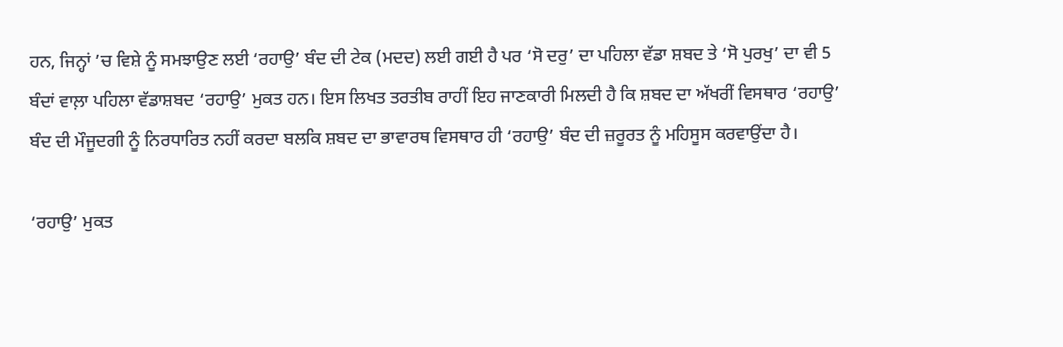ਹਨ, ਜਿਨ੍ਹਾਂ ’ਚ ਵਿਸ਼ੇ ਨੂੰ ਸਮਝਾਉਣ ਲਈ ‘ਰਹਾਉ’ ਬੰਦ ਦੀ ਟੇਕ (ਮਦਦ) ਲਈ ਗਈ ਹੈ ਪਰ ‘ਸੋ ਦਰੁ’ ਦਾ ਪਹਿਲਾ ਵੱਡਾ ਸ਼ਬਦ ਤੇ ‘ਸੋ ਪੁਰਖੁ’ ਦਾ ਵੀ 5 ਬੰਦਾਂ ਵਾਲ਼ਾ ਪਹਿਲਾ ਵੱਡਾਸ਼ਬਦ ‘ਰਹਾਉ’ ਮੁਕਤ ਹਨ। ਇਸ ਲਿਖਤ ਤਰਤੀਬ ਰਾਹੀਂ ਇਹ ਜਾਣਕਾਰੀ ਮਿਲਦੀ ਹੈ ਕਿ ਸ਼ਬਦ ਦਾ ਅੱਖਰੀਂ ਵਿਸਥਾਰ ‘ਰਹਾਉ’ ਬੰਦ ਦੀ ਮੌਜੂਦਗੀ ਨੂੰ ਨਿਰਧਾਰਿਤ ਨਹੀਂ ਕਰਦਾ ਬਲਕਿ ਸ਼ਬਦ ਦਾ ਭਾਵਾਰਥ ਵਿਸਥਾਰ ਹੀ ‘ਰਹਾਉ’ ਬੰਦ ਦੀ ਜ਼ਰੂਰਤ ਨੂੰ ਮਹਿਸੂਸ ਕਰਵਾਉਂਦਾ ਹੈ।

‘ਰਹਾਉ’ ਮੁਕਤ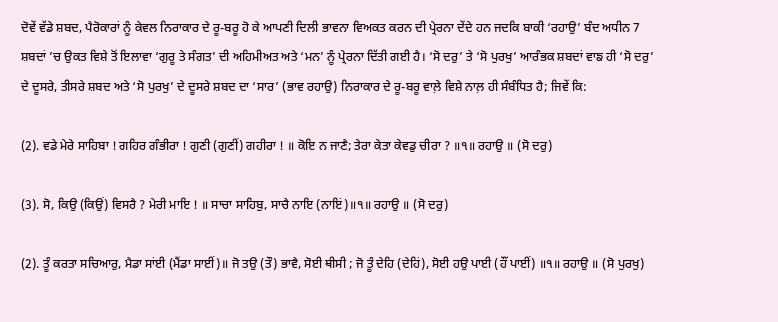ਦੋਵੇਂ ਵੱਡੇ ਸ਼ਬਦ, ਪੈਰੋਕਾਰਾਂ ਨੂੰ ਕੇਵਲ ਨਿਰਾਕਾਰ ਦੇ ਰੂ-ਬਰੂ ਹੋ ਕੇ ਆਪਣੀ ਦਿਲੀ ਭਾਵਨਾ ਵਿਅਕਤ ਕਰਨ ਦੀ ਪ੍ਰੇਰਨਾ ਦੇਂਦੇ ਹਨ ਜਦਕਿ ਬਾਕੀ ‘ਰਹਾਉ’ ਬੰਦ ਅਧੀਨ 7 ਸ਼ਬਦਾਂ ’ਚ ਉਕਤ ਵਿਸ਼ੇ ਤੋਂ ਇਲਾਵਾ ‘ਗੁਰੂ ਤੇ ਸੰਗਤ’ ਦੀ ਅਹਿਮੀਅਤ ਅਤੇ ‘ਮਨ’ ਨੂੰ ਪ੍ਰੇਰਨਾ ਦਿੱਤੀ ਗਈ ਹੈ। ‘ਸੋ ਦਰੁ’ ਤੇ ‘ਸੋ ਪੁਰਖੁ’ ਆਰੰਭਕ ਸ਼ਬਦਾਂ ਵਾਙ ਹੀ ‘ਸੋ ਦਰੁ’ ਦੇ ਦੂਸਰੇ, ਤੀਸਰੇ ਸ਼ਬਦ ਅਤੇ ‘ਸੋ ਪੁਰਖੁ’ ਦੇ ਦੂਸਰੇ ਸ਼ਬਦ ਦਾ ‘ਸਾਰ’ (ਭਾਵ ਰਹਾਉ) ਨਿਰਾਕਾਰ ਦੇ ਰੂ-ਬਰੂ ਵਾਲ਼ੇ ਵਿਸ਼ੇ ਨਾਲ਼ ਹੀ ਸੰਬੰਧਿਤ ਹੈ; ਜਿਵੇਂ ਕਿ:

(2). ਵਡੇ ਮੇਰੇ ਸਾਹਿਬਾ ! ਗਹਿਰ ਗੰਭੀਰਾ ! ਗੁਣੀ (ਗੁਣੀਂ) ਗਹੀਰਾ ! ॥ ਕੋਇ ਨ ਜਾਣੈ; ਤੇਰਾ ਕੇਤਾ ਕੇਵਡੁ ਚੀਰਾ ? ॥੧॥ ਰਹਾਉ ॥ (ਸੋ ਦਰੁ)

(3). ਸੋ, ਕਿਉ (ਕਿਉਂ) ਵਿਸਰੈ ? ਮੇਰੀ ਮਾਇ ! ॥ ਸਾਚਾ ਸਾਹਿਬੁ, ਸਾਚੈ ਨਾਇ (ਨਾਇਂ)॥੧॥ ਰਹਾਉ ॥ (ਸੋ ਦਰੁ)

(2). ਤੂੰ ਕਰਤਾ ਸਚਿਆਰੁ, ਮੈਡਾ ਸਾਂਈ (ਮੈਂਡਾ ਸਾਈਂ)॥ ਜੋ ਤਉ (ਤੌ) ਭਾਵੈ, ਸੋਈ ਥੀਸੀ ; ਜੋ ਤੂੰ ਦੇਹਿ (ਦੇਹਿਂ), ਸੋਈ ਹਉ ਪਾਈ (ਹੌਂ ਪਾਈਂ) ॥੧॥ ਰਹਾਉ ॥ (ਸੋ ਪੁਰਖੁ)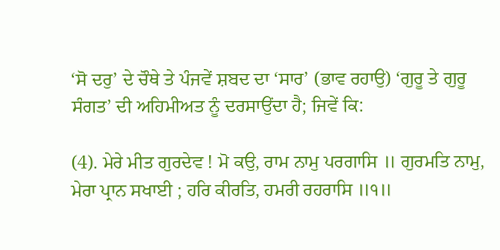‘ਸੋ ਦਰੁ’ ਦੇ ਚੌਥੇ ਤੇ ਪੰਜਵੇਂ ਸ਼ਬਦ ਦਾ ‘ਸਾਰ’ (ਭਾਵ ਰਹਾਉ) ‘ਗੁਰੂ ਤੇ ਗੁਰੂ ਸੰਗਤ’ ਦੀ ਅਹਿਮੀਅਤ ਨੂੰ ਦਰਸਾਉਂਦਾ ਹੈ; ਜਿਵੇਂ ਕਿ:

(4). ਮੇਰੇ ਮੀਤ ਗੁਰਦੇਵ ! ਮੋ ਕਉ, ਰਾਮ ਨਾਮੁ ਪਰਗਾਸਿ ॥ ਗੁਰਮਤਿ ਨਾਮੁ, ਮੇਰਾ ਪ੍ਰਾਨ ਸਖਾਈ ; ਹਰਿ ਕੀਰਤਿ, ਹਮਰੀ ਰਹਰਾਸਿ ॥੧॥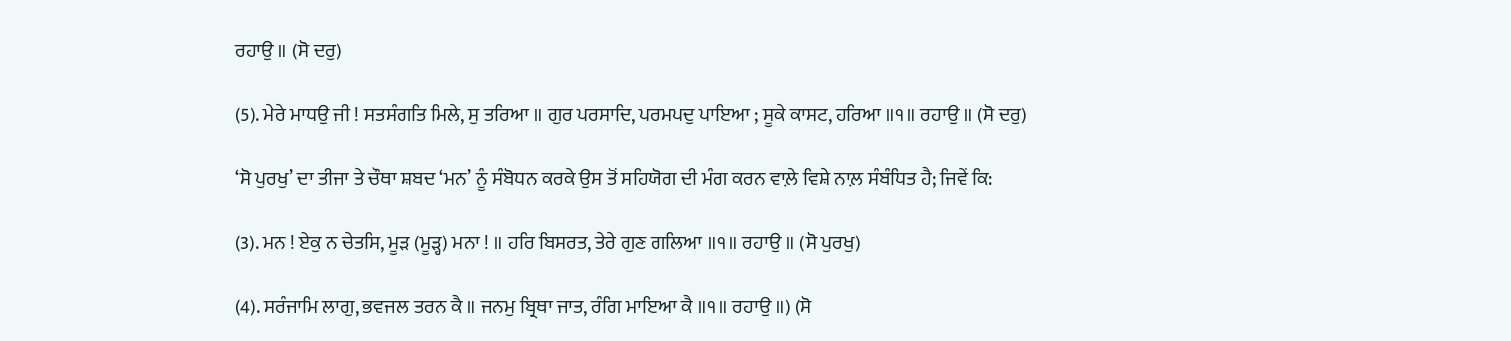ਰਹਾਉ ॥ (ਸੋ ਦਰੁ)

(5). ਮੇਰੇ ਮਾਧਉ ਜੀ ! ਸਤਸੰਗਤਿ ਮਿਲੇ, ਸੁ ਤਰਿਆ ॥ ਗੁਰ ਪਰਸਾਦਿ, ਪਰਮਪਦੁ ਪਾਇਆ ; ਸੂਕੇ ਕਾਸਟ, ਹਰਿਆ ॥੧॥ ਰਹਾਉ ॥ (ਸੋ ਦਰੁ)

‘ਸੋ ਪੁਰਖੁ’ ਦਾ ਤੀਜਾ ਤੇ ਚੌਥਾ ਸ਼ਬਦ ‘ਮਨ’ ਨੂੰ ਸੰਬੋਧਨ ਕਰਕੇ ਉਸ ਤੋਂ ਸਹਿਯੋਗ ਦੀ ਮੰਗ ਕਰਨ ਵਾਲ਼ੇ ਵਿਸ਼ੇ ਨਾਲ਼ ਸੰਬੰਧਿਤ ਹੈ; ਜਿਵੇਂ ਕਿ:

(3). ਮਨ ! ਏਕੁ ਨ ਚੇਤਸਿ, ਮੂੜ (ਮੂੜ੍ਹ) ਮਨਾ ! ॥ ਹਰਿ ਬਿਸਰਤ, ਤੇਰੇ ਗੁਣ ਗਲਿਆ ॥੧॥ ਰਹਾਉ ॥ (ਸੋ ਪੁਰਖੁ)

(4). ਸਰੰਜਾਮਿ ਲਾਗੁ, ਭਵਜਲ ਤਰਨ ਕੈ ॥ ਜਨਮੁ ਬ੍ਰਿਥਾ ਜਾਤ, ਰੰਗਿ ਮਾਇਆ ਕੈ ॥੧॥ ਰਹਾਉ ॥) (ਸੋ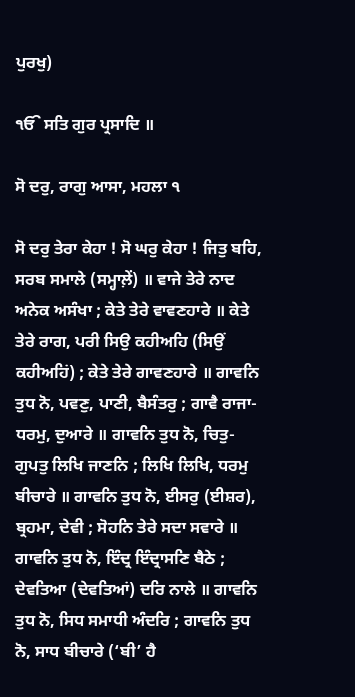ਪੁਰਖੁ)

ੴ ਸਤਿ ਗੁਰ ਪ੍ਰਸਾਦਿ ॥

ਸੋ ਦਰੁ, ਰਾਗੁ ਆਸਾ, ਮਹਲਾ ੧

ਸੋ ਦਰੁ ਤੇਰਾ ਕੇਹਾ ! ਸੋ ਘਰੁ ਕੇਹਾ ! ਜਿਤੁ ਬਹਿ, ਸਰਬ ਸਮਾਲੇ (ਸਮ੍ਹਾਲ਼ੇਂ) ॥ ਵਾਜੇ ਤੇਰੇ ਨਾਦ ਅਨੇਕ ਅਸੰਖਾ ; ਕੇਤੇ ਤੇਰੇ ਵਾਵਣਹਾਰੇ ॥ ਕੇਤੇ ਤੇਰੇ ਰਾਗ, ਪਰੀ ਸਿਉ ਕਹੀਅਹਿ (ਸਿਉਂ ਕਹੀਅਹਿਂ) ; ਕੇਤੇ ਤੇਰੇ ਗਾਵਣਹਾਰੇ ॥ ਗਾਵਨਿ ਤੁਧ ਨੋ, ਪਵਣੁ, ਪਾਣੀ, ਬੈਸੰਤਰੁ ; ਗਾਵੈ ਰਾਜਾ-ਧਰਮੁ, ਦੁਆਰੇ ॥ ਗਾਵਨਿ ਤੁਧ ਨੋ, ਚਿਤੁ-ਗੁਪਤੁ ਲਿਖਿ ਜਾਣਨਿ ; ਲਿਖਿ ਲਿਖਿ, ਧਰਮੁ ਬੀਚਾਰੇ ॥ ਗਾਵਨਿ ਤੁਧ ਨੋ, ਈਸਰੁ (ਈਸ਼ਰ), ਬ੍ਰਹਮਾ, ਦੇਵੀ ; ਸੋਹਨਿ ਤੇਰੇ ਸਦਾ ਸਵਾਰੇ ॥ ਗਾਵਨਿ ਤੁਧ ਨੋ, ਇੰਦ੍ਰ ਇੰਦ੍ਰਾਸਣਿ ਬੈਠੇ ; ਦੇਵਤਿਆ (ਦੇਵਤਿਆਂ) ਦਰਿ ਨਾਲੇ ॥ ਗਾਵਨਿ ਤੁਧ ਨੋ, ਸਿਧ ਸਮਾਧੀ ਅੰਦਰਿ ; ਗਾਵਨਿ ਤੁਧ ਨੋ, ਸਾਧ ਬੀਚਾਰੇ (‘ਬੀ’ ਹੈ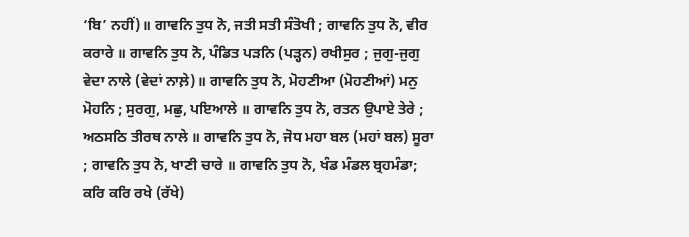‘ਬਿ’ ਨਹੀਂ)॥ ਗਾਵਨਿ ਤੁਧ ਨੋ, ਜਤੀ ਸਤੀ ਸੰਤੋਖੀ ; ਗਾਵਨਿ ਤੁਧ ਨੋ, ਵੀਰ ਕਰਾਰੇ ॥ ਗਾਵਨਿ ਤੁਧ ਨੋ, ਪੰਡਿਤ ਪੜਨਿ (ਪੜ੍ਹਨ) ਰਖੀਸੁਰ ; ਜੁਗੁ-ਜੁਗੁ ਵੇਦਾ ਨਾਲੇ (ਵੇਦਾਂ ਨਾਲ਼ੇ)॥ ਗਾਵਨਿ ਤੁਧ ਨੋ, ਮੋਹਣੀਆ (ਮੋਹਣੀਆਂ) ਮਨੁ ਮੋਹਨਿ ; ਸੁਰਗੁ, ਮਛੁ, ਪਇਆਲੇ ॥ ਗਾਵਨਿ ਤੁਧ ਨੋ, ਰਤਨ ਉਪਾਏ ਤੇਰੇ ; ਅਠਸਠਿ ਤੀਰਥ ਨਾਲੇ ॥ ਗਾਵਨਿ ਤੁਧ ਨੋ, ਜੋਧ ਮਹਾ ਬਲ (ਮਹਾਂ ਬਲ) ਸੂਰਾ ; ਗਾਵਨਿ ਤੁਧ ਨੋ, ਖਾਣੀ ਚਾਰੇ ॥ ਗਾਵਨਿ ਤੁਧ ਨੋ, ਖੰਡ ਮੰਡਲ ਬ੍ਰਹਮੰਡਾ; ਕਰਿ ਕਰਿ ਰਖੇ (ਰੱਖੇ)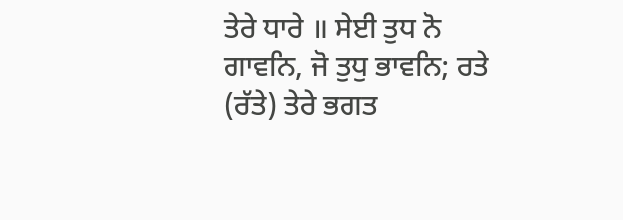ਤੇਰੇ ਧਾਰੇ ॥ ਸੇਈ ਤੁਧ ਨੋ ਗਾਵਨਿ, ਜੋ ਤੁਧੁ ਭਾਵਨਿ; ਰਤੇ (ਰੱਤੇ) ਤੇਰੇ ਭਗਤ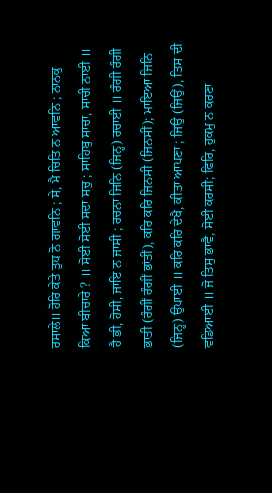ਰਸਾਲੇ॥ ਹੋਰਿ ਕੇਤੇ ਤੁਧ ਨੋ ਗਾਵਨਿ ; ਸੇ, ਮੈ ਚਿਤਿ ਨ ਆਵਨਿ ; ਨਾਨਕੁ ਕਿਆ ਬੀਚਾਰੇ ? ॥ ਸੋਈ ਸੋਈ ਸਦਾ ਸਚੁ ; ਸਾਹਿਬੁ ਸਾਚਾ, ਸਾਚੀ ਨਾਈ ॥ ਹੈ ਭੀ, ਹੋਸੀ, ਜਾਇ ਨ ਜਾਸੀ ; ਰਚਨਾ ਜਿਨਿ (ਜਿਨ੍ਹ) ਰਚਾਈ ॥ ਰੰਗੀ ਰੰਗੀ ਭਾਤੀ (ਰੰਗੀਂ ਰੰਗੀਂ ਭਾਂਤੀਂ), ਕਰਿ ਕਰਿ ਜਿਨਸੀ (ਜਿਨਸੀਂ); ਮਾਇਆ ਜਿਨਿ (ਜਿਨ੍ਹ) ਉਪਾਈ ॥ ਕਰਿ ਕਰਿ ਦੇਖੈ, ਕੀਤਾ ਆਪਣਾ ; ਜਿਉ (ਜਿਉਂ), ਤਿਸ ਦੀ ਵਡਿਆਈ ॥ ਜੋ ਤਿਸੁ ਭਾਵੈ, ਸੋਈ ਕਰਸੀ; ਫਿਰਿ, ਹੁਕਮੁ ਨ ਕਰਣਾ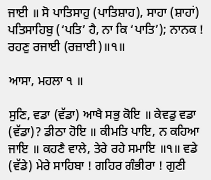ਜਾਈ ॥ ਸੋ ਪਾਤਿਸਾਹੁ (ਪਾਤਿਸ਼ਾਹ), ਸਾਹਾ (ਸ਼ਾਹਾਂ) ਪਤਿਸਾਹਿਬੁ (‘ਪਤਿ’ ਹੈ, ਨਾ ਕਿ ‘ਪਾਤਿ’); ਨਾਨਕ ! ਰਹਣੁ ਰਜਾਈ (ਰਜ਼ਾਈ)॥੧॥

ਆਸਾ, ਮਹਲਾ ੧ ॥

ਸੁਣਿ, ਵਡਾ (ਵੱਡਾ) ਆਖੈ ਸਭੁ ਕੋਇ ॥ ਕੇਵਡੁ ਵਡਾ (ਵੱਡਾ)? ਡੀਠਾ ਹੋਇ ॥ ਕੀਮਤਿ ਪਾਇ, ਨ ਕਹਿਆ ਜਾਇ ॥ ਕਹਣੈ ਵਾਲੇ, ਤੇਰੇ ਰਹੇ ਸਮਾਇ ॥੧॥ ਵਡੇ (ਵੱਡੇ) ਮੇਰੇ ਸਾਹਿਬਾ ! ਗਹਿਰ ਗੰਭੀਰਾ ! ਗੁਣੀ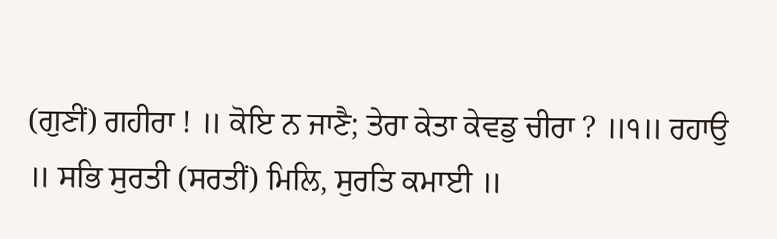(ਗੁਣੀਂ) ਗਹੀਰਾ ! ॥ ਕੋਇ ਨ ਜਾਣੈ; ਤੇਰਾ ਕੇਤਾ ਕੇਵਡੁ ਚੀਰਾ ? ॥੧॥ ਰਹਾਉ ॥ ਸਭਿ ਸੁਰਤੀ (ਸਰਤੀਂ) ਮਿਲਿ, ਸੁਰਤਿ ਕਮਾਈ ॥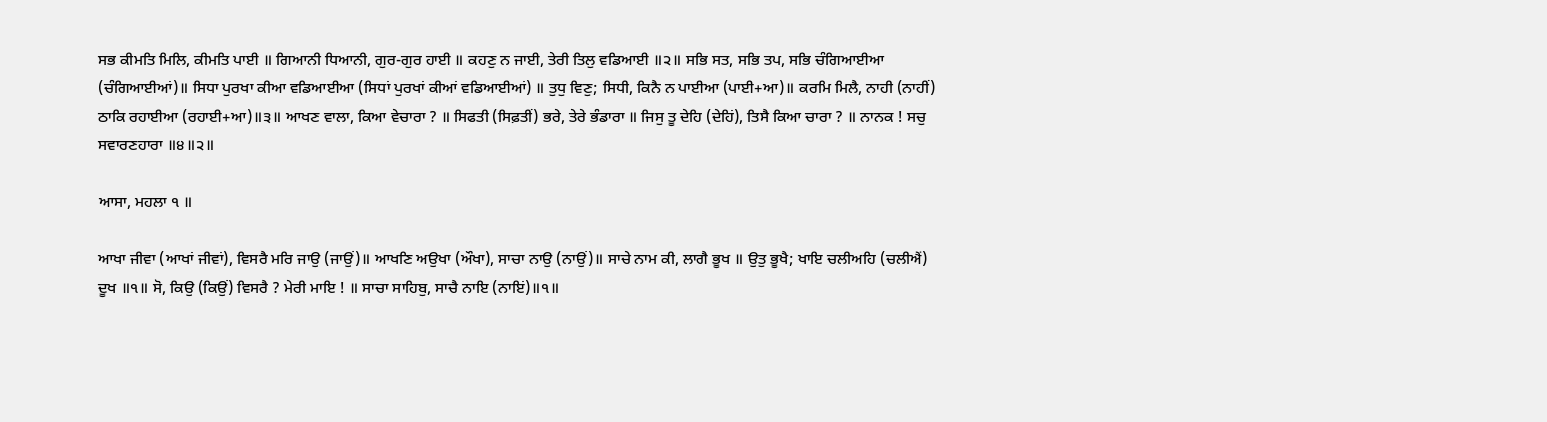ਸਭ ਕੀਮਤਿ ਮਿਲਿ, ਕੀਮਤਿ ਪਾਈ ॥ ਗਿਆਨੀ ਧਿਆਨੀ, ਗੁਰ-ਗੁਰ ਹਾਈ ॥ ਕਹਣੁ ਨ ਜਾਈ, ਤੇਰੀ ਤਿਲੁ ਵਡਿਆਈ ॥੨॥ ਸਭਿ ਸਤ, ਸਭਿ ਤਪ, ਸਭਿ ਚੰਗਿਆਈਆ (ਚੰਗਿਆਈਆਂ)॥ ਸਿਧਾ ਪੁਰਖਾ ਕੀਆ ਵਡਿਆਈਆ (ਸਿਧਾਂ ਪੁਰਖਾਂ ਕੀਆਂ ਵਡਿਆਈਆਂ) ॥ ਤੁਧੁ ਵਿਣੁ; ਸਿਧੀ, ਕਿਨੈ ਨ ਪਾਈਆ (ਪਾਈ+ਆ)॥ ਕਰਮਿ ਮਿਲੈ, ਨਾਹੀ (ਨਾਹੀਂ) ਠਾਕਿ ਰਹਾਈਆ (ਰਹਾਈ+ਆ)॥੩॥ ਆਖਣ ਵਾਲਾ, ਕਿਆ ਵੇਚਾਰਾ ? ॥ ਸਿਫਤੀ (ਸਿਫ਼ਤੀਂ) ਭਰੇ, ਤੇਰੇ ਭੰਡਾਰਾ ॥ ਜਿਸੁ ਤੂ ਦੇਹਿ (ਦੇਹਿਂ), ਤਿਸੈ ਕਿਆ ਚਾਰਾ ? ॥ ਨਾਨਕ ! ਸਚੁ ਸਵਾਰਣਹਾਰਾ ॥੪॥੨॥

ਆਸਾ, ਮਹਲਾ ੧ ॥

ਆਖਾ ਜੀਵਾ (ਆਖਾਂ ਜੀਵਾਂ), ਵਿਸਰੈ ਮਰਿ ਜਾਉ (ਜਾਉਂ)॥ ਆਖਣਿ ਅਉਖਾ (ਔਖਾ), ਸਾਚਾ ਨਾਉ (ਨਾਉਂ)॥ ਸਾਚੇ ਨਾਮ ਕੀ, ਲਾਗੈ ਭੂਖ ॥ ਉਤੁ ਭੂਖੈ; ਖਾਇ ਚਲੀਅਹਿ (ਚਲੀਐਂ) ਦੂਖ ॥੧॥ ਸੋ, ਕਿਉ (ਕਿਉਂ) ਵਿਸਰੈ ? ਮੇਰੀ ਮਾਇ ! ॥ ਸਾਚਾ ਸਾਹਿਬੁ, ਸਾਚੈ ਨਾਇ (ਨਾਇਂ)॥੧॥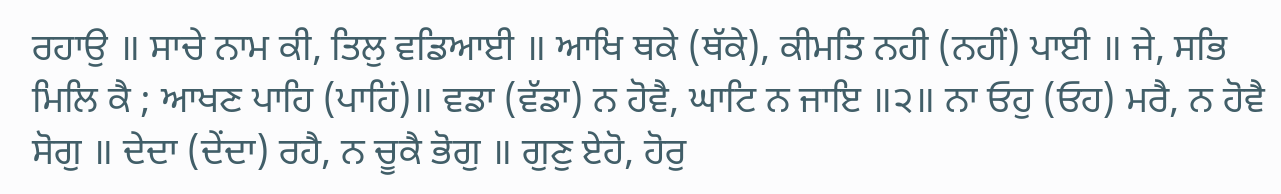ਰਹਾਉ ॥ ਸਾਚੇ ਨਾਮ ਕੀ, ਤਿਲੁ ਵਡਿਆਈ ॥ ਆਖਿ ਥਕੇ (ਥੱਕੇ), ਕੀਮਤਿ ਨਹੀ (ਨਹੀਂ) ਪਾਈ ॥ ਜੇ, ਸਭਿ ਮਿਲਿ ਕੈ ; ਆਖਣ ਪਾਹਿ (ਪਾਹਿਂ)॥ ਵਡਾ (ਵੱਡਾ) ਨ ਹੋਵੈ, ਘਾਟਿ ਨ ਜਾਇ ॥੨॥ ਨਾ ਓਹੁ (ਓਹ) ਮਰੈ, ਨ ਹੋਵੈ ਸੋਗੁ ॥ ਦੇਦਾ (ਦੇਂਦਾ) ਰਹੈ, ਨ ਚੂਕੈ ਭੋਗੁ ॥ ਗੁਣੁ ਏਹੋ, ਹੋਰੁ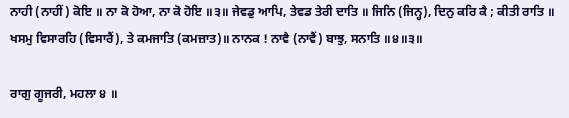ਨਾਹੀ (ਨਾਹੀਂ) ਕੋਇ ॥ ਨਾ ਕੋ ਹੋਆ, ਨਾ ਕੋ ਹੋਇ ॥੩॥ ਜੇਵਡੁ ਆਪਿ, ਤੇਵਡ ਤੇਰੀ ਦਾਤਿ ॥ ਜਿਨਿ (ਜਿਨ੍ਹ), ਦਿਨੁ ਕਰਿ ਕੈ ; ਕੀਤੀ ਰਾਤਿ ॥ ਖਸਮੁ ਵਿਸਾਰਹਿ (ਵਿਸਾਰੈਂ), ਤੇ ਕਮਜਾਤਿ (ਕਮਜ਼ਾਤ)॥ ਨਾਨਕ ! ਨਾਵੈ (ਨਾਵੈਂ) ਬਾਝੁ, ਸਨਾਤਿ ॥੪॥੩॥

ਰਾਗੁ ਗੂਜਰੀ, ਮਹਲਾ ੪ ॥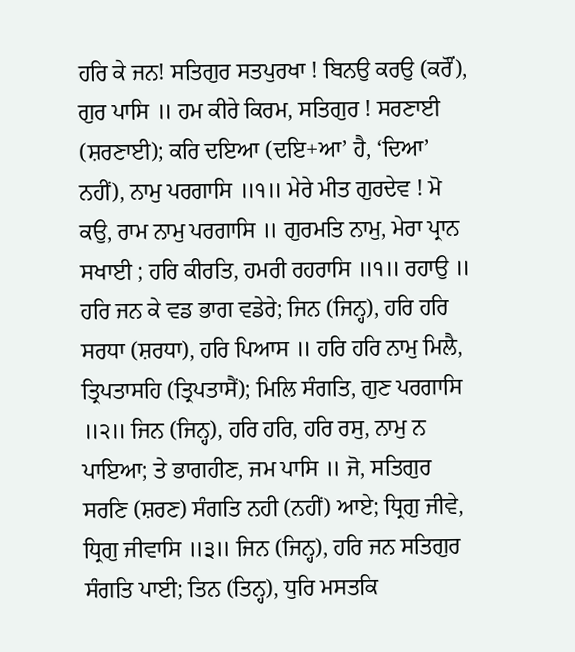ਹਰਿ ਕੇ ਜਨ! ਸਤਿਗੁਰ ਸਤਪੁਰਖਾ ! ਬਿਨਉ ਕਰਉ (ਕਰੌਂ), ਗੁਰ ਪਾਸਿ ॥ ਹਮ ਕੀਰੇ ਕਿਰਮ, ਸਤਿਗੁਰ ! ਸਰਣਾਈ (ਸ਼ਰਣਾਈ); ਕਰਿ ਦਇਆ (ਦਇ+ਆ’ ਹੈ, ‘ਦਿਆ’ ਨਹੀਂ), ਨਾਮੁ ਪਰਗਾਸਿ ॥੧॥ ਮੇਰੇ ਮੀਤ ਗੁਰਦੇਵ ! ਮੋ ਕਉ, ਰਾਮ ਨਾਮੁ ਪਰਗਾਸਿ ॥ ਗੁਰਮਤਿ ਨਾਮੁ, ਮੇਰਾ ਪ੍ਰਾਨ ਸਖਾਈ ; ਹਰਿ ਕੀਰਤਿ, ਹਮਰੀ ਰਹਰਾਸਿ ॥੧॥ ਰਹਾਉ ॥ ਹਰਿ ਜਨ ਕੇ ਵਡ ਭਾਗ ਵਡੇਰੇ; ਜਿਨ (ਜਿਨ੍ਹ), ਹਰਿ ਹਰਿ ਸਰਧਾ (ਸ਼ਰਧਾ), ਹਰਿ ਪਿਆਸ ॥ ਹਰਿ ਹਰਿ ਨਾਮੁ ਮਿਲੈ, ਤ੍ਰਿਪਤਾਸਹਿ (ਤ੍ਰਿਪਤਾਸੈਂ); ਮਿਲਿ ਸੰਗਤਿ, ਗੁਣ ਪਰਗਾਸਿ ॥੨॥ ਜਿਨ (ਜਿਨ੍ਹ), ਹਰਿ ਹਰਿ, ਹਰਿ ਰਸੁ, ਨਾਮੁ ਨ ਪਾਇਆ; ਤੇ ਭਾਗਹੀਣ, ਜਮ ਪਾਸਿ ॥ ਜੋ, ਸਤਿਗੁਰ ਸਰਣਿ (ਸ਼ਰਣ) ਸੰਗਤਿ ਨਹੀ (ਨਹੀਂ) ਆਏ; ਧ੍ਰਿਗੁ ਜੀਵੇ, ਧ੍ਰਿਗੁ ਜੀਵਾਸਿ ॥੩॥ ਜਿਨ (ਜਿਨ੍ਹ), ਹਰਿ ਜਨ ਸਤਿਗੁਰ ਸੰਗਤਿ ਪਾਈ; ਤਿਨ (ਤਿਨ੍ਹ), ਧੁਰਿ ਮਸਤਕਿ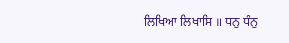ਲਿਖਿਆ ਲਿਖਾਸਿ ॥ ਧਨੁ ਧੰਨੁ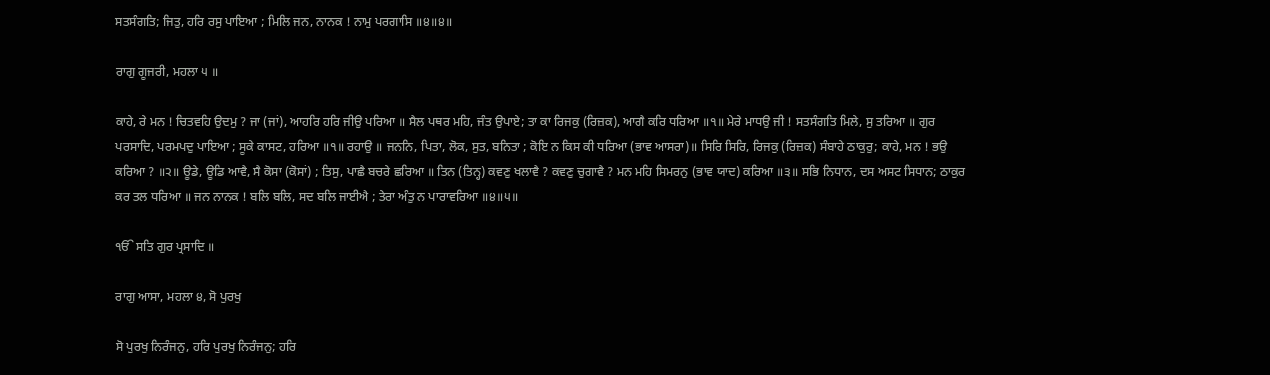ਸਤਸੰਗਤਿ; ਜਿਤੁ, ਹਰਿ ਰਸੁ ਪਾਇਆ ; ਮਿਲਿ ਜਨ, ਨਾਨਕ ! ਨਾਮੁ ਪਰਗਾਸਿ ॥੪॥੪॥

ਰਾਗੁ ਗੂਜਰੀ, ਮਹਲਾ ੫ ॥

ਕਾਹੇ, ਰੇ ਮਨ ! ਚਿਤਵਹਿ ਉਦਮੁ ? ਜਾ (ਜਾਂ), ਆਹਰਿ ਹਰਿ ਜੀਉ ਪਰਿਆ ॥ ਸੈਲ ਪਥਰ ਮਹਿ, ਜੰਤ ਉਪਾਏ; ਤਾ ਕਾ ਰਿਜਕੁ (ਰਿਜ਼ਕ), ਆਗੈ ਕਰਿ ਧਰਿਆ ॥੧॥ ਮੇਰੇ ਮਾਧਉ ਜੀ ! ਸਤਸੰਗਤਿ ਮਿਲੇ, ਸੁ ਤਰਿਆ ॥ ਗੁਰ ਪਰਸਾਦਿ, ਪਰਮਪਦੁ ਪਾਇਆ ; ਸੂਕੇ ਕਾਸਟ, ਹਰਿਆ ॥੧॥ ਰਹਾਉ ॥ ਜਨਨਿ, ਪਿਤਾ, ਲੋਕ, ਸੁਤ, ਬਨਿਤਾ ; ਕੋਇ ਨ ਕਿਸ ਕੀ ਧਰਿਆ (ਭਾਵ ਆਸਰਾ)॥ ਸਿਰਿ ਸਿਰਿ, ਰਿਜਕੁ (ਰਿਜ਼ਕ) ਸੰਬਾਹੇ ਠਾਕੁਰੁ; ਕਾਹੇ, ਮਨ ! ਭਉ ਕਰਿਆ ? ॥੨॥ ਊਡੇ, ਊਡਿ ਆਵੈ, ਸੈ ਕੋਸਾ (ਕੋਸਾਂ) ; ਤਿਸੁ, ਪਾਛੈ ਬਚਰੇ ਛਰਿਆ ॥ ਤਿਨ (ਤਿਨ੍ਹ) ਕਵਣੁ ਖਲਾਵੈ ? ਕਵਣੁ ਚੁਗਾਵੈ ? ਮਨ ਮਹਿ ਸਿਮਰਨੁ (ਭਾਵ ਯਾਦ) ਕਰਿਆ ॥੩॥ ਸਭਿ ਨਿਧਾਨ, ਦਸ ਅਸਟ ਸਿਧਾਨ; ਠਾਕੁਰ ਕਰ ਤਲ ਧਰਿਆ ॥ ਜਨ ਨਾਨਕ ! ਬਲਿ ਬਲਿ, ਸਦ ਬਲਿ ਜਾਈਐ ; ਤੇਰਾ ਅੰਤੁ ਨ ਪਾਰਾਵਰਿਆ ॥੪॥੫॥

ੴ ਸਤਿ ਗੁਰ ਪ੍ਰਸਾਦਿ ॥

ਰਾਗੁ ਆਸਾ, ਮਹਲਾ ੪, ਸੋ ਪੁਰਖੁ

ਸੋ ਪੁਰਖੁ ਨਿਰੰਜਨੁ, ਹਰਿ ਪੁਰਖੁ ਨਿਰੰਜਨੁ; ਹਰਿ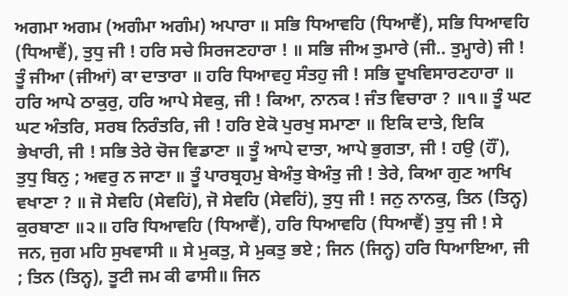ਅਗਮਾ ਅਗਮ (ਅਗੰਮਾ ਅਗੰਮ) ਅਪਾਰਾ ॥ ਸਭਿ ਧਿਆਵਹਿ (ਧਿਆਵੈਂ), ਸਭਿ ਧਿਆਵਹਿ (ਧਿਆਵੈਂ), ਤੁਧੁ ਜੀ ! ਹਰਿ ਸਚੇ ਸਿਰਜਣਹਾਰਾ ! ॥ ਸਭਿ ਜੀਅ ਤੁਮਾਰੇ (ਜੀ.. ਤੁਮ੍ਹਾਰੇ) ਜੀ ! ਤੂੰ ਜੀਆ (ਜੀਆਂ) ਕਾ ਦਾਤਾਰਾ ॥ ਹਰਿ ਧਿਆਵਹੁ ਸੰਤਹੁ ਜੀ ! ਸਭਿ ਦੂਖਵਿਸਾਰਣਹਾਰਾ ॥ ਹਰਿ ਆਪੇ ਠਾਕੁਰੁ, ਹਰਿ ਆਪੇ ਸੇਵਕੁ, ਜੀ ! ਕਿਆ, ਨਾਨਕ ! ਜੰਤ ਵਿਚਾਰਾ ? ॥੧॥ ਤੂੰ ਘਟ ਘਟ ਅੰਤਰਿ, ਸਰਬ ਨਿਰੰਤਰਿ, ਜੀ ! ਹਰਿ ਏਕੋ ਪੁਰਖੁ ਸਮਾਣਾ ॥ ਇਕਿ ਦਾਤੇ, ਇਕਿ ਭੇਖਾਰੀ, ਜੀ ! ਸਭਿ ਤੇਰੇ ਚੋਜ ਵਿਡਾਣਾ ॥ ਤੂੰ ਆਪੇ ਦਾਤਾ, ਆਪੇ ਭੁਗਤਾ, ਜੀ ! ਹਉ (ਹੌਂ), ਤੁਧੁ ਬਿਨੁ ; ਅਵਰੁ ਨ ਜਾਣਾ ॥ ਤੂੰ ਪਾਰਬ੍ਰਹਮੁ ਬੇਅੰਤੁ ਬੇਅੰਤੁ ਜੀ ! ਤੇਰੇ, ਕਿਆ ਗੁਣ ਆਖਿ ਵਖਾਣਾ ? ॥ ਜੋ ਸੇਵਹਿ (ਸੇਵਹਿਂ), ਜੋ ਸੇਵਹਿ (ਸੇਵਹਿਂ), ਤੁਧੁ ਜੀ ! ਜਨੁ ਨਾਨਕੁ, ਤਿਨ (ਤਿਨ੍ਹ) ਕੁਰਬਾਣਾ ॥੨॥ ਹਰਿ ਧਿਆਵਹਿ (ਧਿਆਵੈਂ), ਹਰਿ ਧਿਆਵਹਿ (ਧਿਆਵੈਂ) ਤੁਧੁ ਜੀ ! ਸੇ ਜਨ, ਜੁਗ ਮਹਿ ਸੁਖਵਾਸੀ ॥ ਸੇ ਮੁਕਤੁ, ਸੇ ਮੁਕਤੁ ਭਏ ; ਜਿਨ (ਜਿਨ੍ਹ) ਹਰਿ ਧਿਆਇਆ, ਜੀ ; ਤਿਨ (ਤਿਨ੍ਹ), ਤੂਟੀ ਜਮ ਕੀ ਫਾਸੀ॥ ਜਿਨ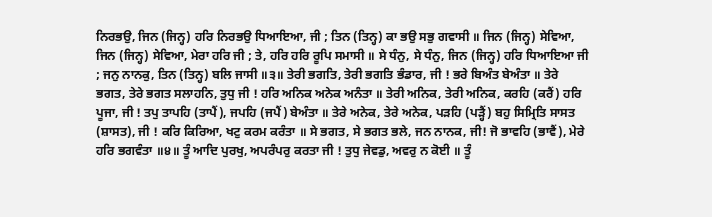ਨਿਰਭਉ, ਜਿਨ (ਜਿਨ੍ਹ) ਹਰਿ ਨਿਰਭਉ ਧਿਆਇਆ, ਜੀ ; ਤਿਨ (ਤਿਨ੍ਹ) ਕਾ ਭਉ ਸਭੁ ਗਵਾਸੀ ॥ ਜਿਨ (ਜਿਨ੍ਹ) ਸੇਵਿਆ, ਜਿਨ (ਜਿਨ੍ਹ) ਸੇਵਿਆ, ਮੇਰਾ ਹਰਿ ਜੀ ; ਤੇ, ਹਰਿ ਹਰਿ ਰੂਪਿ ਸਮਾਸੀ ॥ ਸੇ ਧੰਨੁ, ਸੇ ਧੰਨੁ, ਜਿਨ (ਜਿਨ੍ਹ) ਹਰਿ ਧਿਆਇਆ ਜੀ ; ਜਨੁ ਨਾਨਕੁ, ਤਿਨ (ਤਿਨ੍ਹ) ਬਲਿ ਜਾਸੀ ॥੩॥ ਤੇਰੀ ਭਗਤਿ, ਤੇਰੀ ਭਗਤਿ ਭੰਡਾਰ, ਜੀ ! ਭਰੇ ਬਿਅੰਤ ਬੇਅੰਤਾ ॥ ਤੇਰੇ ਭਗਤ, ਤੇਰੇ ਭਗਤ ਸਲਾਹਨਿ, ਤੁਧੁ ਜੀ ! ਹਰਿ ਅਨਿਕ ਅਨੇਕ ਅਨੰਤਾ ॥ ਤੇਰੀ ਅਨਿਕ, ਤੇਰੀ ਅਨਿਕ, ਕਰਹਿ (ਕਰੈਂ) ਹਰਿ ਪੂਜਾ, ਜੀ ! ਤਪੁ ਤਾਪਹਿ (ਤਾਪੈਂ), ਜਪਹਿ (ਜਪੈਂ) ਬੇਅੰਤਾ ॥ ਤੇਰੇ ਅਨੇਕ, ਤੇਰੇ ਅਨੇਕ, ਪੜਹਿ (ਪੜ੍ਹੈਂ) ਬਹੁ ਸਿਮ੍ਰਿਤਿ ਸਾਸਤ (ਸ਼ਾਸਤ), ਜੀ ! ਕਰਿ ਕਿਰਿਆ, ਖਟੁ ਕਰਮ ਕਰੰਤਾ ॥ ਸੇ ਭਗਤ, ਸੇ ਭਗਤ ਭਲੇ, ਜਨ ਨਾਨਕ, ਜੀ! ਜੋ ਭਾਵਹਿ (ਭਾਵੈਂ), ਮੇਰੇ ਹਰਿ ਭਗਵੰਤਾ ॥੪॥ ਤੂੰ ਆਦਿ ਪੁਰਖੁ, ਅਪਰੰਪਰੁ ਕਰਤਾ ਜੀ ! ਤੁਧੁ ਜੇਵਡੁ, ਅਵਰੁ ਨ ਕੋਈ ॥ ਤੂੰ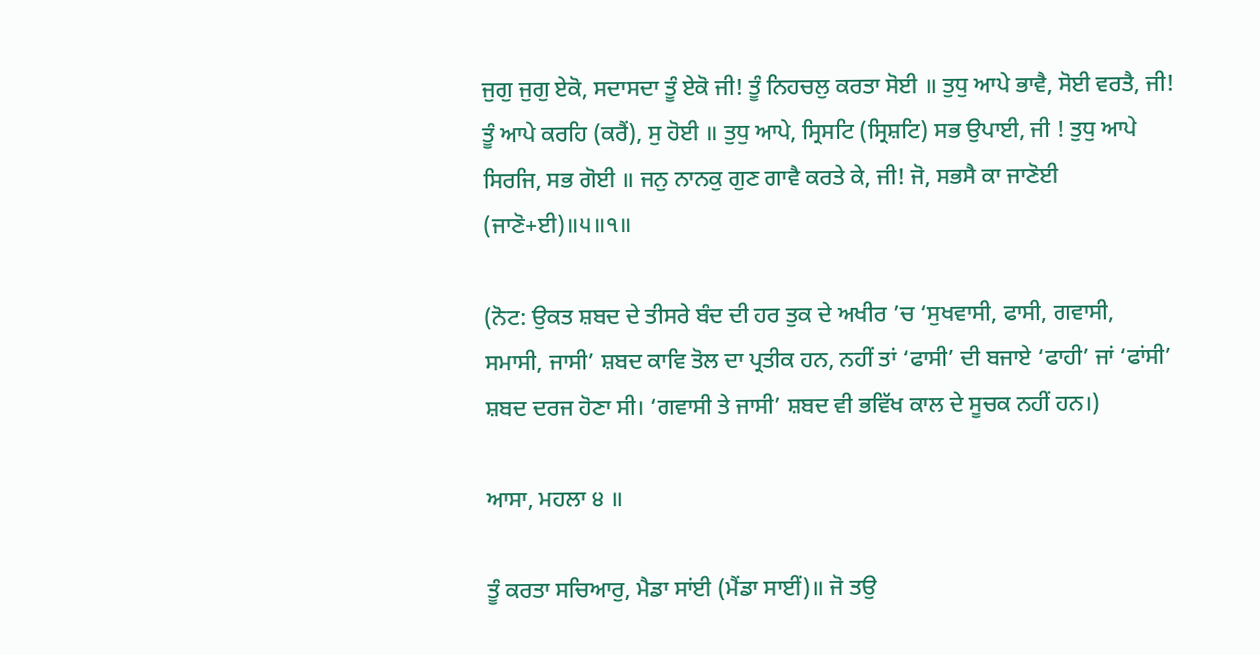ਜੁਗੁ ਜੁਗੁ ਏਕੋ, ਸਦਾਸਦਾ ਤੂੰ ਏਕੋ ਜੀ! ਤੂੰ ਨਿਹਚਲੁ ਕਰਤਾ ਸੋਈ ॥ ਤੁਧੁ ਆਪੇ ਭਾਵੈ, ਸੋਈ ਵਰਤੈ, ਜੀ! ਤੂੰ ਆਪੇ ਕਰਹਿ (ਕਰੈਂ), ਸੁ ਹੋਈ ॥ ਤੁਧੁ ਆਪੇ, ਸ੍ਰਿਸਟਿ (ਸ੍ਰਿਸ਼ਟਿ) ਸਭ ਉਪਾਈ, ਜੀ ! ਤੁਧੁ ਆਪੇ ਸਿਰਜਿ, ਸਭ ਗੋਈ ॥ ਜਨੁ ਨਾਨਕੁ ਗੁਣ ਗਾਵੈ ਕਰਤੇ ਕੇ, ਜੀ! ਜੋ, ਸਭਸੈ ਕਾ ਜਾਣੋਈ (ਜਾਣੋ+ਈ)॥੫॥੧॥

(ਨੋਟ: ਉਕਤ ਸ਼ਬਦ ਦੇ ਤੀਸਰੇ ਬੰਦ ਦੀ ਹਰ ਤੁਕ ਦੇ ਅਖੀਰ ’ਚ ‘ਸੁਖਵਾਸੀ, ਫਾਸੀ, ਗਵਾਸੀ, ਸਮਾਸੀ, ਜਾਸੀ’ ਸ਼ਬਦ ਕਾਵਿ ਤੋਲ ਦਾ ਪ੍ਰਤੀਕ ਹਨ, ਨਹੀਂ ਤਾਂ ‘ਫਾਸੀ’ ਦੀ ਬਜਾਏ ‘ਫਾਹੀ’ ਜਾਂ ‘ਫਾਂਸੀ’ ਸ਼ਬਦ ਦਰਜ ਹੋਣਾ ਸੀ। ‘ਗਵਾਸੀ ਤੇ ਜਾਸੀ’ ਸ਼ਬਦ ਵੀ ਭਵਿੱਖ ਕਾਲ ਦੇ ਸੂਚਕ ਨਹੀਂ ਹਨ।)

ਆਸਾ, ਮਹਲਾ ੪ ॥

ਤੂੰ ਕਰਤਾ ਸਚਿਆਰੁ, ਮੈਡਾ ਸਾਂਈ (ਮੈਂਡਾ ਸਾਈਂ)॥ ਜੋ ਤਉ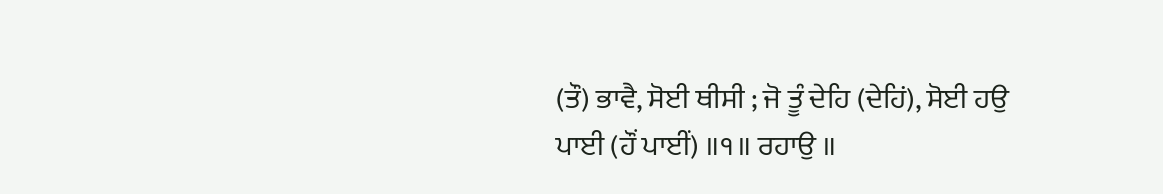(ਤੌ) ਭਾਵੈ, ਸੋਈ ਥੀਸੀ ; ਜੋ ਤੂੰ ਦੇਹਿ (ਦੇਹਿਂ), ਸੋਈ ਹਉ ਪਾਈ (ਹੌਂ ਪਾਈਂ) ॥੧॥ ਰਹਾਉ ॥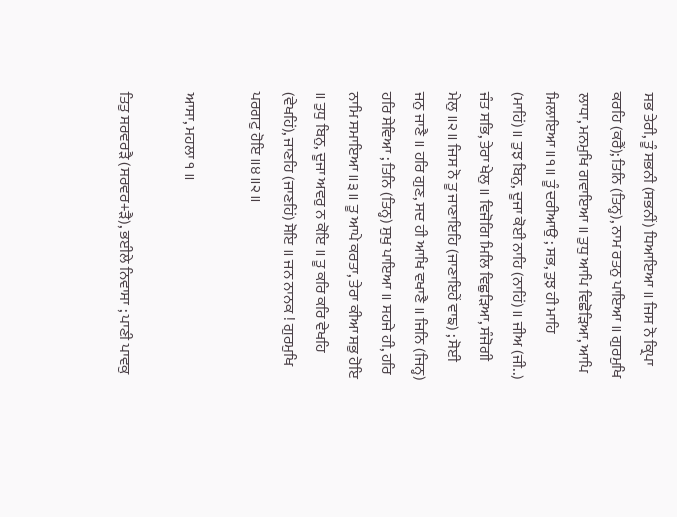ਸਭ ਤੇਰੀ, ਤੂੰ ਸਭਨੀ (ਸਭਨੀਂ) ਧਿਆਇਆ ॥ ਜਿਸ ਨੋ ਕ੍ਰਿਪਾ ਕਰਹਿ (ਕਰੈਂ); ਤਿਨਿ (ਤਿਨ੍ਹ), ਨਾਮ ਰਤਨੁ ਪਾਇਆ ॥ ਗੁਰਮੁਖਿ ਲਾਧਾ, ਮਨਮੁਖਿ ਗਵਾਇਆ ॥ ਤੁਧੁ ਆਪਿ ਵਿਛੋੜਿਆ, ਆਪਿ ਮਿਲਾਇਆ ॥੧॥ ਤੂੰ ਦਰੀਆਉ ; ਸਭ, ਤੁਝ ਹੀ ਮਾਹਿ (ਮਾਹਿਂ)॥ ਤੁਝ ਬਿਨੁ, ਦੂਜਾ ਕੋਈ ਨਾਹਿ (ਨਾਹਿਂ)॥ ਜੀਅ (ਜੀ..) ਜੰਤ ਸਭਿ, ਤੇਰਾ ਖੇਲੁ ॥ ਵਿਜੋਗਿ ਮਿਲਿ ਵਿਛੁੜਿਆ, ਸੰਜੋਗੀ ਮੇਲੁ ॥੨॥ ਜਿਸ ਨੋ ਤੂ ਜਾਣਾਇਹਿ (ਜਾਣਾਇਹੇਂ ਵਾਙ) ; ਸੋਈ ਜਨੁ ਜਾਣੈ ॥ ਹਰਿ ਗੁਣ, ਸਦ ਹੀ ਆਖਿ ਵਖਾਣੈ ॥ ਜਿਨਿ (ਜਿਨ੍ਹ) ਹਰਿ ਸੇਵਿਆ ; ਤਿਨਿ (ਤਿਨ੍ਹ) ਸੁਖੁ ਪਾਇਆ ॥ ਸਹਜੇ ਹੀ, ਹਰਿ ਨਾਮਿ ਸਮਾਇਆ ॥੩॥ ਤੂ ਆਪੇ ਕਰਤਾ, ਤੇਰਾ ਕੀਆ ਸਭੁ ਹੋਇ ॥ ਤੁਧੁ ਬਿਨੁ, ਦੂਜਾ ਅਵਰੁ ਨ ਕੋਇ ॥ ਤੂ ਕਰਿ ਕਰਿ ਵੇਖਹਿ (ਵੇਖਹਿਂ), ਜਾਣਹਿ (ਜਾਣਹਿਂ) ਸੋਇ ॥ ਜਨ ਨਾਨਕ ! ਗੁਰਮੁਖਿ ਪਰਗਟੁ ਹੋਇ ॥੪॥੨॥

ਆਸਾ, ਮਹਲਾ ੧ ॥

ਤਿਤੁ ਸਰਵਰੜੈ (ਸਰਵਰ+ੜੈ), ਭਈਲੇ ਨਿਵਾਸਾ ; ਪਾਣੀ ਪਾਵਕੁ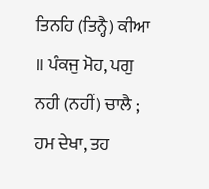ਤਿਨਹਿ (ਤਿਨ੍ਹੈ) ਕੀਆ ॥ ਪੰਕਜੁ ਮੋਹ, ਪਗੁ ਨਹੀ (ਨਹੀਂ) ਚਾਲੈ ; ਹਮ ਦੇਖਾ, ਤਹ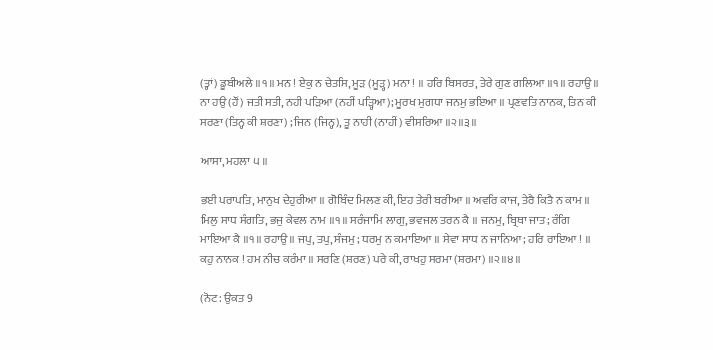(ਤ੍ਹਾਂ) ਡੂਬੀਅਲੇ ॥੧॥ ਮਨ ! ਏਕੁ ਨ ਚੇਤਸਿ, ਮੂੜ (ਮੂੜ੍ਹ) ਮਨਾ ! ॥ ਹਰਿ ਬਿਸਰਤ, ਤੇਰੇ ਗੁਣ ਗਲਿਆ ॥੧॥ ਰਹਾਉ ॥ ਨਾ ਹਉ (ਹੌਂ) ਜਤੀ ਸਤੀ, ਨਹੀ ਪੜਿਆ (ਨਹੀਂ ਪੜ੍ਹਿਆ); ਮੂਰਖ ਮੁਗਧਾ ਜਨਮੁ ਭਇਆ ॥ ਪ੍ਰਣਵਤਿ ਨਾਨਕ, ਤਿਨ ਕੀ ਸਰਣਾ (ਤਿਨ੍ਹ ਕੀ ਸ਼ਰਣਾ) ; ਜਿਨ (ਜਿਨ੍ਹ), ਤੂ ਨਾਹੀ (ਨਾਹੀਂ) ਵੀਸਰਿਆ ॥੨॥੩॥

ਆਸਾ, ਮਹਲਾ ੫ ॥

ਭਈ ਪਰਾਪਤਿ, ਮਾਨੁਖ ਦੇਹੁਰੀਆ ॥ ਗੋਬਿੰਦ ਮਿਲਣ ਕੀ, ਇਹ ਤੇਰੀ ਬਰੀਆ ॥ ਅਵਰਿ ਕਾਜ, ਤੇਰੈ ਕਿਤੈ ਨ ਕਾਮ ॥ ਮਿਲੁ ਸਾਧ ਸੰਗਤਿ, ਭਜੁ ਕੇਵਲ ਨਾਮ ॥੧॥ ਸਰੰਜਾਮਿ ਲਾਗੁ, ਭਵਜਲ ਤਰਨ ਕੈ ॥ ਜਨਮੁ, ਬ੍ਰਿਥਾ ਜਾਤ; ਰੰਗਿ ਮਾਇਆ ਕੈ ॥੧॥ ਰਹਾਉ ॥ ਜਪੁ, ਤਪੁ, ਸੰਜਮੁ ; ਧਰਮੁ ਨ ਕਮਾਇਆ ॥ ਸੇਵਾ ਸਾਧ ਨ ਜਾਨਿਆ; ਹਰਿ ਰਾਇਆ ! ॥ ਕਹੁ ਨਾਨਕ ! ਹਮ ਨੀਚ ਕਰੰਮਾ ॥ ਸਰਣਿ (ਸ਼ਰਣ) ਪਰੇ ਕੀ, ਰਾਖਹੁ ਸਰਮਾ (ਸ਼ਰਮਾ) ॥੨॥੪॥

(ਨੋਟ: ਉਕਤ 9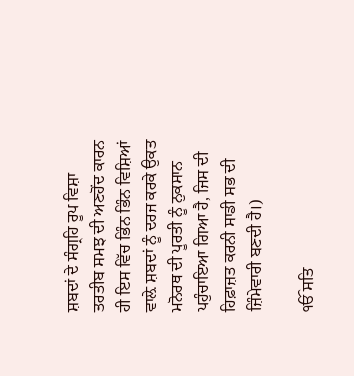ਸ਼ਬਦਾਂ ਦੇ ਸੰਗ੍ਰਹਿ ਰੂਪ ਵਿਸ਼ਾ ਤਰਤੀਬ ਸਮਝ ਦੀ ਅਣਹੋਂਦ ਕਾਰਨ ਹੀ ਇਸ ਵਿੱਚ ਭਿੰਨ ਭਿੰਨ ਵਿਸ਼ਿਆਂ ਵਾਲ਼ੇ ਸ਼ਬਦਾਂ ਨੂੰ ਦਰਜ ਕਰਕੇ ਉਕਤ ਮਨੋਰਥ ਦੀ ਪੂਰਤੀ ਨੂੰ ਨੁਕਸਾਨ ਪਹੁੰਚਾਇਆ ਗਿਆ ਹੈ, ਜਿਸ ਦੀ ਹਿਫ਼ਾਜ਼ਤ ਕਰਨੀ ਸਾਡੀ ਸਭ ਦੀ ਜ਼ਿੰਮੇਵਾਰੀ ਬਣਦੀ ਹੈ।)

ੴ ਸਤਿ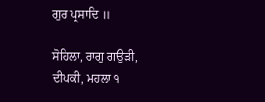ਗੁਰ ਪ੍ਰਸਾਦਿ ॥

ਸੋਹਿਲਾ, ਰਾਗੁ ਗਉੜੀ, ਦੀਪਕੀ, ਮਹਲਾ ੧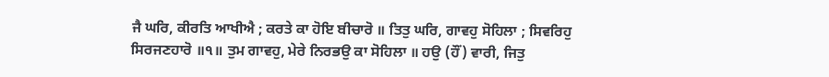ਜੈ ਘਰਿ, ਕੀਰਤਿ ਆਖੀਐ ; ਕਰਤੇ ਕਾ ਹੋਇ ਬੀਚਾਰੋ ॥ ਤਿਤੁ ਘਰਿ, ਗਾਵਹੁ ਸੋਹਿਲਾ ; ਸਿਵਰਿਹੁ ਸਿਰਜਣਹਾਰੋ ॥੧॥ ਤੁਮ ਗਾਵਹੁ, ਮੇਰੇ ਨਿਰਭਉ ਕਾ ਸੋਹਿਲਾ ॥ ਹਉ (ਹੌਂ) ਵਾਰੀ, ਜਿਤੁ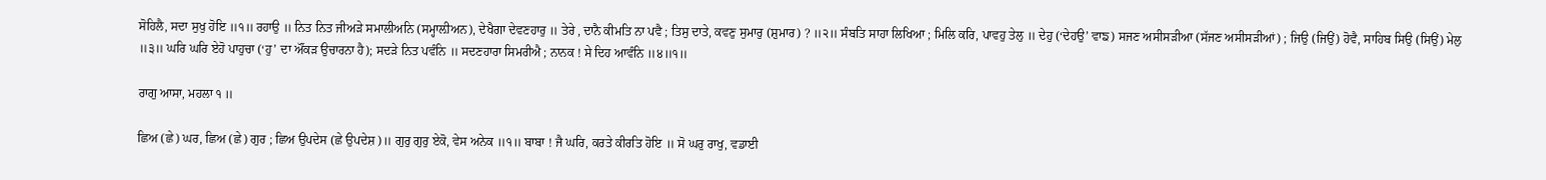ਸੋਹਿਲੈ, ਸਦਾ ਸੁਖੁ ਹੋਇ ॥੧॥ ਰਹਾਉ ॥ ਨਿਤ ਨਿਤ ਜੀਅੜੇ ਸਮਾਲੀਅਨਿ (ਸਮ੍ਹਾਲ਼ੀਅਨ), ਦੇਖੈਗਾ ਦੇਵਣਹਾਰੁ ॥ ਤੇਰੇ , ਦਾਨੈ ਕੀਮਤਿ ਨਾ ਪਵੈ ; ਤਿਸੁ ਦਾਤੇ, ਕਵਣੁ ਸੁਮਾਰੁ (ਸ਼ੁਮਾਰ) ? ॥੨॥ ਸੰਬਤਿ ਸਾਹਾ ਲਿਖਿਆ ; ਮਿਲਿ ਕਰਿ, ਪਾਵਹੁ ਤੇਲੁ ॥ ਦੇਹੁ (‘ਦੇਹਉ’ ਵਾਙ) ਸਜਣ ਅਸੀਸੜੀਆ (ਸੱਜਣ ਅਸੀਸੜੀਆਂ) ; ਜਿਉ (ਜਿਉਂ) ਹੋਵੈ, ਸਾਹਿਬ ਸਿਉ (ਸਿਉਂ) ਮੇਲੁ ॥੩॥ ਘਰਿ ਘਰਿ ਏਹੋ ਪਾਹੁਚਾ (‘ਹੁ’ ਦਾ ਔਂਕੜ ਉਚਾਰਨਾ ਹੈ); ਸਦੜੇ ਨਿਤ ਪਵੰਨਿ ॥ ਸਦਣਹਾਰਾ ਸਿਮਰੀਐ ; ਨਾਨਕ ! ਸੇ ਦਿਹ ਆਵੰਨਿ ॥੪॥੧॥

ਰਾਗੁ ਆਸਾ, ਮਹਲਾ ੧ ॥

ਛਿਅ (ਛੇ) ਘਰ, ਛਿਅ (ਛੇ) ਗੁਰ ; ਛਿਅ ਉਪਦੇਸ (ਛੇ ਉਪਦੇਸ਼)॥ ਗੁਰੁ ਗੁਰੁ ਏਕੋ, ਵੇਸ ਅਨੇਕ ॥੧॥ ਬਾਬਾ ! ਜੈ ਘਰਿ, ਕਰਤੇ ਕੀਰਤਿ ਹੋਇ ॥ ਸੋ ਘਰੁ ਰਾਖੁ, ਵਡਾਈ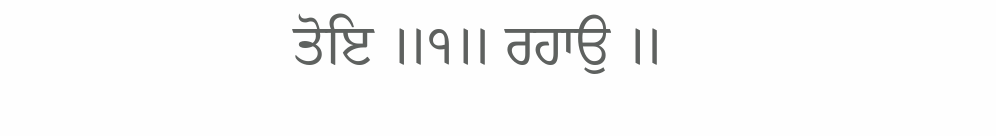ਤੋਇ ॥੧॥ ਰਹਾਉ ॥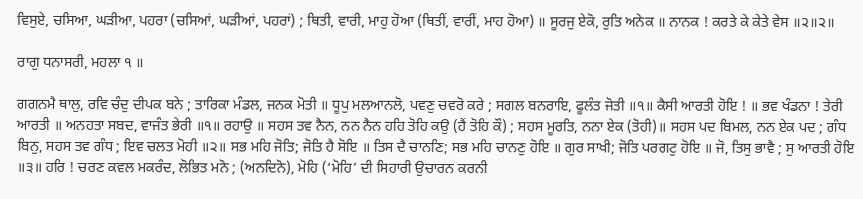ਵਿਸੁਏ, ਚਸਿਆ, ਘੜੀਆ, ਪਹਰਾ (ਚਸਿਆਂ, ਘੜੀਆਂ, ਪਹਰਾਂ) ; ਥਿਤੀ, ਵਾਰੀ, ਮਾਹੁ ਹੋਆ (ਥਿਤੀਂ, ਵਾਰੀਂ, ਮਾਹ ਹੋਆ) ॥ ਸੂਰਜੁ ਏਕੋ, ਰੁਤਿ ਅਨੇਕ ॥ ਨਾਨਕ ! ਕਰਤੇ ਕੇ ਕੇਤੇ ਵੇਸ ॥੨॥੨॥

ਰਾਗੁ ਧਨਾਸਰੀ, ਮਹਲਾ ੧ ॥

ਗਗਨਮੈ ਥਾਲੁ, ਰਵਿ ਚੰਦੁ ਦੀਪਕ ਬਨੇ ; ਤਾਰਿਕਾ ਮੰਡਲ, ਜਨਕ ਮੋਤੀ ॥ ਧੂਪੁ ਮਲਆਨਲੋ, ਪਵਣੁ ਚਵਰੋ ਕਰੇ ; ਸਗਲ ਬਨਰਾਇ, ਫੂਲੰਤ ਜੋਤੀ ॥੧॥ ਕੈਸੀ ਆਰਤੀ ਹੋਇ ! ॥ ਭਵ ਖੰਡਨਾ ! ਤੇਰੀ ਆਰਤੀ ॥ ਅਨਹਤਾ ਸਬਦ, ਵਾਜੰਤ ਭੇਰੀ ॥੧॥ ਰਹਾਉ ॥ ਸਹਸ ਤਵ ਨੈਨ, ਨਨ ਨੈਨ ਹਹਿ ਤੋਹਿ ਕਉ (ਹੈਂ ਤੋਹਿ ਕੌ) ; ਸਹਸ ਮੂਰਤਿ, ਨਨਾ ਏਕ (ਤੋਹੀ)॥ ਸਹਸ ਪਦ ਬਿਮਲ, ਨਨ ਏਕ ਪਦ ; ਗੰਧ ਬਿਨੁ, ਸਹਸ ਤਵ ਗੰਧ ; ਇਵ ਚਲਤ ਮੋਹੀ ॥੨॥ ਸਭ ਮਹਿ ਜੋਤਿ; ਜੋਤਿ ਹੈ ਸੋਇ ॥ ਤਿਸ ਦੈ ਚਾਨਣਿ; ਸਭ ਮਹਿ ਚਾਨਣੁ ਹੋਇ ॥ ਗੁਰ ਸਾਖੀ; ਜੋਤਿ ਪਰਗਟੁ ਹੋਇ ॥ ਜੋ, ਤਿਸੁ ਭਾਵੈ ; ਸੁ ਆਰਤੀ ਹੋਇ ॥੩॥ ਹਰਿ ! ਚਰਣ ਕਵਲ ਮਕਰੰਦ, ਲੋਭਿਤ ਮਨੋ ; (ਅਨਦਿਨੋ), ਮੋਹਿ (‘ਮੋਹਿ’ ਦੀ ਸਿਹਾਰੀ ਉਚਾਰਨ ਕਰਨੀ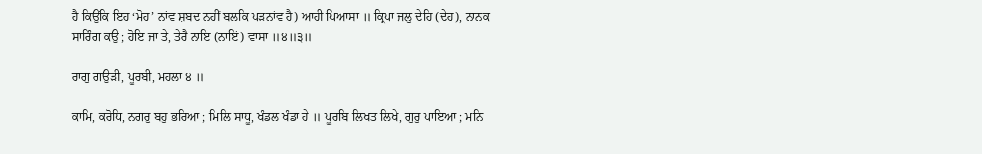ਹੈ ਕਿਉਂਕਿ ਇਹ ‘ਮੋਹ’ ਨਾਂਵ ਸ਼ਬਦ ਨਹੀਂ ਬਲਕਿ ਪੜਨਾਂਵ ਹੈ) ਆਹੀ ਪਿਆਸਾ ॥ ਕ੍ਰਿਪਾ ਜਲੁ ਦੇਹਿ (ਦੇਹ), ਨਾਨਕ ਸਾਰਿੰਗ ਕਉ ; ਹੋਇ ਜਾ ਤੇ, ਤੇਰੈ ਨਾਇ (ਨਾਇਂ) ਵਾਸਾ ॥੪॥੩॥

ਰਾਗੁ ਗਉੜੀ, ਪੂਰਬੀ, ਮਹਲਾ ੪ ॥

ਕਾਮਿ, ਕਰੋਧਿ, ਨਗਰੁ ਬਹੁ ਭਰਿਆ ; ਮਿਲਿ ਸਾਧੂ, ਖੰਡਲ ਖੰਡਾ ਹੇ ॥ ਪੂਰਬਿ ਲਿਖਤ ਲਿਖੇ, ਗੁਰੁ ਪਾਇਆ ; ਮਨਿ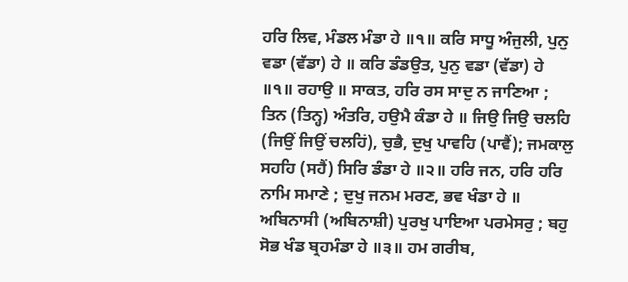ਹਰਿ ਲਿਵ, ਮੰਡਲ ਮੰਡਾ ਹੇ ॥੧॥ ਕਰਿ ਸਾਧੂ ਅੰਜੁਲੀ, ਪੁਨੁ ਵਡਾ (ਵੱਡਾ) ਹੇ ॥ ਕਰਿ ਡੰਡਉਤ, ਪੁਨੁ ਵਡਾ (ਵੱਡਾ) ਹੇ ॥੧॥ ਰਹਾਉ ॥ ਸਾਕਤ, ਹਰਿ ਰਸ ਸਾਦੁ ਨ ਜਾਣਿਆ ; ਤਿਨ (ਤਿਨ੍ਹ) ਅੰਤਰਿ, ਹਉਮੈ ਕੰਡਾ ਹੇ ॥ ਜਿਉ ਜਿਉ ਚਲਹਿ (ਜਿਉਂ ਜਿਉਂ ਚਲਹਿਂ), ਚੁਭੈ, ਦੁਖੁ ਪਾਵਹਿ (ਪਾਵੈਂ); ਜਮਕਾਲੁ ਸਹਹਿ (ਸਹੈਂ) ਸਿਰਿ ਡੰਡਾ ਹੇ ॥੨॥ ਹਰਿ ਜਨ, ਹਰਿ ਹਰਿ ਨਾਮਿ ਸਮਾਣੇ ; ਦੁਖੁ ਜਨਮ ਮਰਣ, ਭਵ ਖੰਡਾ ਹੇ ॥ ਅਬਿਨਾਸੀ (ਅਬਿਨਾਸ਼ੀ) ਪੁਰਖੁ ਪਾਇਆ ਪਰਮੇਸਰੁ ; ਬਹੁ ਸੋਭ ਖੰਡ ਬ੍ਰਹਮੰਡਾ ਹੇ ॥੩॥ ਹਮ ਗਰੀਬ,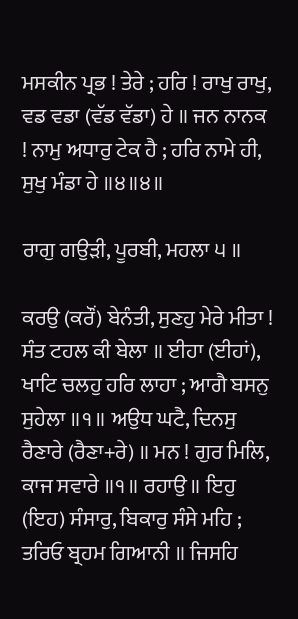ਮਸਕੀਨ ਪ੍ਰਭ ! ਤੇਰੇ ; ਹਰਿ ! ਰਾਖੁ ਰਾਖੁ, ਵਡ ਵਡਾ (ਵੱਡ ਵੱਡਾ) ਹੇ ॥ ਜਨ ਨਾਨਕ ! ਨਾਮੁ ਅਧਾਰੁ ਟੇਕ ਹੈ ; ਹਰਿ ਨਾਮੇ ਹੀ, ਸੁਖੁ ਮੰਡਾ ਹੇ ॥੪॥੪॥

ਰਾਗੁ ਗਉੜੀ, ਪੂਰਬੀ, ਮਹਲਾ ੫ ॥

ਕਰਉ (ਕਰੌਂ) ਬੇਨੰਤੀ, ਸੁਣਹੁ ਮੇਰੇ ਮੀਤਾ ! ਸੰਤ ਟਹਲ ਕੀ ਬੇਲਾ ॥ ਈਹਾ (ਈਹਾਂ), ਖਾਟਿ ਚਲਹੁ ਹਰਿ ਲਾਹਾ ; ਆਗੈ ਬਸਨੁ ਸੁਹੇਲਾ ॥੧॥ ਅਉਧ ਘਟੈ, ਦਿਨਸੁ ਰੈਣਾਰੇ (ਰੈਣਾ+ਰੇ) ॥ ਮਨ ! ਗੁਰ ਮਿਲਿ, ਕਾਜ ਸਵਾਰੇ ॥੧॥ ਰਹਾਉ ॥ ਇਹੁ (ਇਹ) ਸੰਸਾਰੁ, ਬਿਕਾਰੁ ਸੰਸੇ ਮਹਿ ; ਤਰਿਓ ਬ੍ਰਹਮ ਗਿਆਨੀ ॥ ਜਿਸਹਿ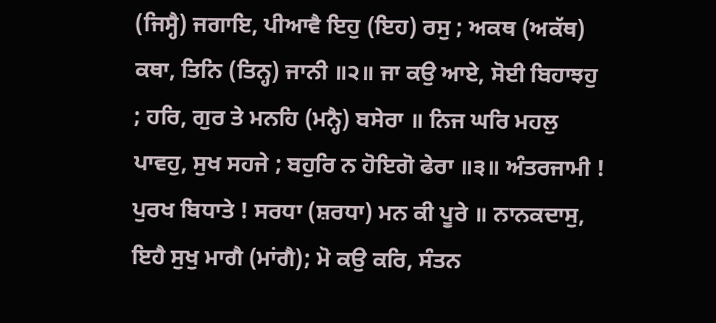(ਜਿਸ੍ਹੈ) ਜਗਾਇ, ਪੀਆਵੈ ਇਹੁ (ਇਹ) ਰਸੁ ; ਅਕਥ (ਅਕੱਥ) ਕਥਾ, ਤਿਨਿ (ਤਿਨ੍ਹ) ਜਾਨੀ ॥੨॥ ਜਾ ਕਉ ਆਏ, ਸੋਈ ਬਿਹਾਝਹੁ ; ਹਰਿ, ਗੁਰ ਤੇ ਮਨਹਿ (ਮਨ੍ਹੈ) ਬਸੇਰਾ ॥ ਨਿਜ ਘਰਿ ਮਹਲੁ ਪਾਵਹੁ, ਸੁਖ ਸਹਜੇ ; ਬਹੁਰਿ ਨ ਹੋਇਗੋ ਫੇਰਾ ॥੩॥ ਅੰਤਰਜਾਮੀ ! ਪੁਰਖ ਬਿਧਾਤੇ ! ਸਰਧਾ (ਸ਼ਰਧਾ) ਮਨ ਕੀ ਪੂਰੇ ॥ ਨਾਨਕਦਾਸੁ, ਇਹੈ ਸੁਖੁ ਮਾਗੈ (ਮਾਂਗੈ); ਮੋ ਕਉ ਕਰਿ, ਸੰਤਨ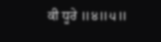ਕੀ ਧੂਰੇ ॥੪॥੫॥